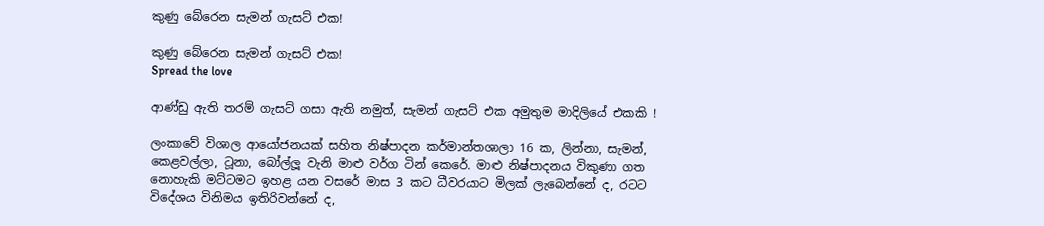කුණු බේරෙන සැමන් ගැසට් එක!

කුණු බේරෙන සැමන් ගැසට් එක!
Spread the love

ආණ්ඩු ඇති තරම් ගැසට් ගසා ඇති නමුත්, සැමන් ගැසට් එක අමුතුම මාදිලියේ එකකි !

ලංකාවේ විශාල ආයෝජනයක් සහිත නිෂ්පාදන කර්මාන්තශාලා 16 ක, ලින්නා, සැමන්, කෙළවල්ලා, ටූනා, බෝල්ලූ වැනි මාළු වර්ග ටින් කෙරේ. මාළු නිෂ්පාදනය විකුණා ගත නොහැකි මට්ටමට ඉහළ යන වසරේ මාස 3 කට ධීවරයාට මිලක් ලැබෙන්නේ ද, රටට විදේශය විනිමය ඉතිරිවන්නේ ද,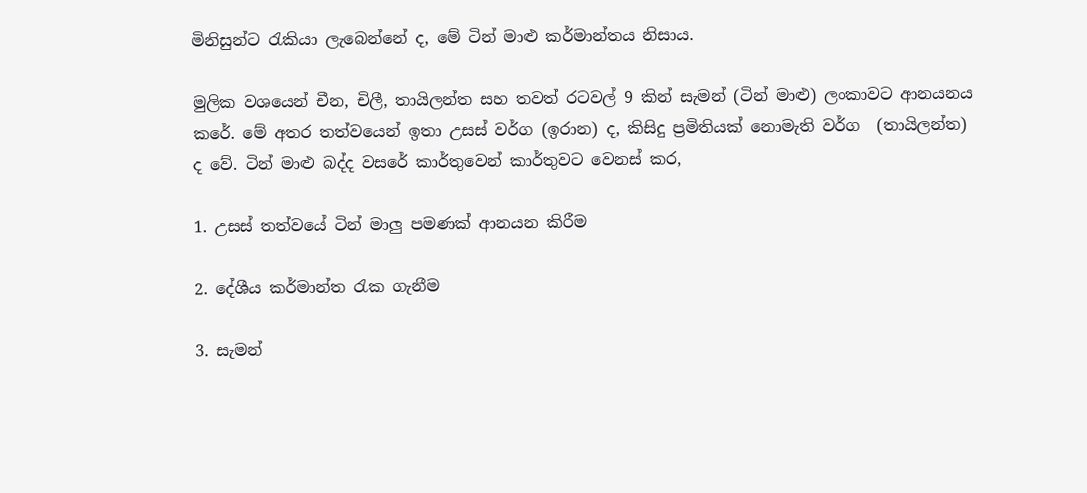මිනිසුන්ට රැකියා ලැබෙන්නේ ද, මේ ටින් මාළු කර්මාන්තය නිසාය.

මුලික වශයෙන් චීන, චිලී, තායිලන්ත සහ තවත් රටවල් 9 කින් සැමන් (ටින් මාළු) ලංකාවට ආනයනය කරේ. මේ අතර තත්වයෙන් ඉතා උසස් වර්ග (ඉරාන) ද, කිසිදු ප්‍රමිතියක් නොමැති වර්ග  (තායිලන්ත) ද වේ. ටින් මාළු බද්ද වසරේ කාර්තුවෙන් කාර්තුවට වෙනස් කර,

1. උසස් තත්වයේ ටින් මාලු පමණක් ආනයන කිරීම

2. දේශීය කර්මාන්ත රැක ගැනීම

3. සැමන්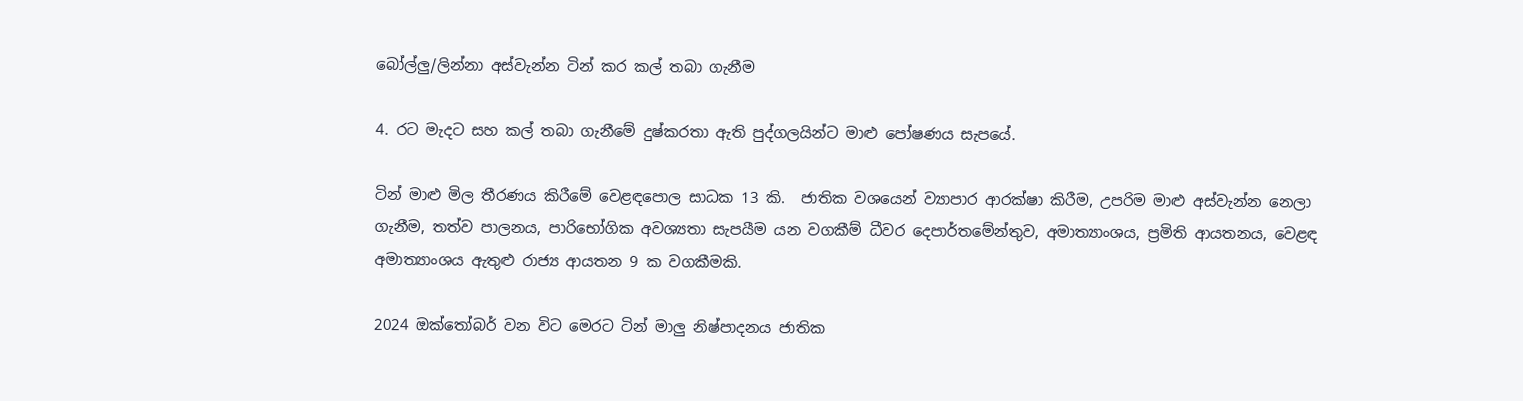බෝල්ලු/ලින්නා අස්වැන්න ටින් කර කල් තබා ගැනීම

4. රට මැදට සහ කල් තබා ගැනීමේ දුෂ්කරතා ඇති පුද්ගලයින්ට මාළු පෝෂණය සැපයේ.

ටින් මාළු මිල තීරණය කිරීමේ වෙළඳපොල සාධක 13 කි.  ජාතික වශයෙන් ව්‍යාපාර ආරක්ෂා කිරීම, උපරිම මාළු අස්වැන්න නෙලා ගැනීම, තත්ව පාලනය, පාරිභෝගික අවශ්‍යතා සැපයීම යන වගකීම් ධීවර දෙපාර්තමේන්තුව, අමාත්‍යාංශය, ප්‍රමිති ආයතනය, වෙළඳ අමාත්‍යාංශය ඇතුළු රාජ්‍ය ආයතන 9 ක වගකීමකි.

2024 ඔක්තෝබර් වන විට මෙරට ටින් මාලු නිෂ්පාදනය ජාතික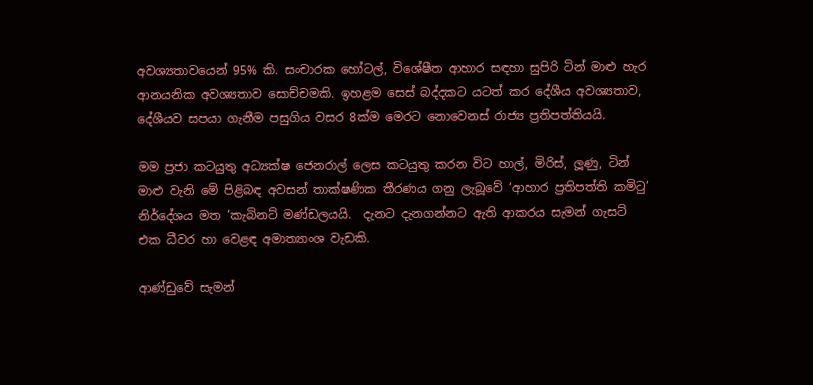අවශ්‍යතාවයෙන් 95% කි. සංචාරක හෝටල්, විශේෂීත ආහාර සඳහා සුපිරි ටින් මාළු හැර ආනයනික අවශ්‍යතාව සොච්චමකි. ඉහළම සෙස් බද්දකට යටත් කර දේශීය අවශ්‍යතාව, දේශීයව සපයා ගැනීම පසුගිය වසර 8ක්ම මෙරට නොවෙනස් රාජ්‍ය ප්‍රතිපත්තියයි.

මම ප්‍රජා කටයුතු අධ්‍යක්ෂ ජෙනරාල් ලෙස කටයුතු කරන විට හාල්, මිරිස්, ලූණු, ටින් මාළු වැනි මේ පිළිබඳ අවසන් තාක්ෂණික තීරණය ගනු ලැබූවේ ‘ආහාර ප්‍රතිපත්ති කමිටු’ නිර්දේශය මත ‘කැබිනට් මණ්ඩලයයි.  දැනට දැනගන්නට ඇති ආකරය සැමන් ගැසට් එක ධීවර හා වෙළඳ අමාත්‍යාංශ වැඩකි.

ආණ්ඩුවේ සැමන්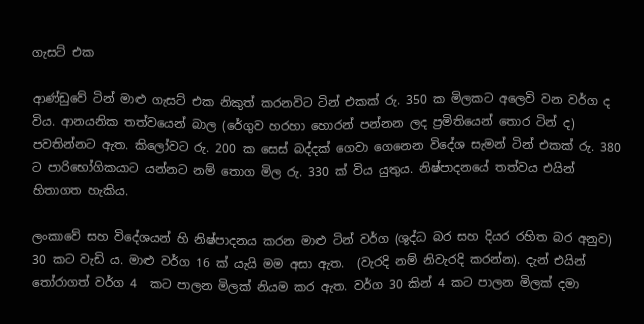ගැසට් එක

ආණ්ඩුවේ ටින් මාළු ගැසට් එක නිකුත් කරනවිට ටින් එකක් රු. 350 ක මිලකට අලෙවි වන වර්ග ද විය. ආනයනික තත්වයෙන් බාල (රේගුව හරහා හොරන් පන්නන ලද ප්‍රමිතියෙන් තොර ටින් ද) පවතින්නට ඇත. කිලෝවට රු. 200 ක සෙස් බද්දක් ගෙවා ගෙනෙන විදේශ සැමන් ටින් එකක් රු. 380 ට පාරිභෝගිකයාට යන්නට නම් තොග මිල රු. 330 ක් විය යුතුය. නිෂ්පාදනයේ තත්වය එයින් හිතාගත හැකිය.

ලංකාවේ සහ විදේශයන් හි නිෂ්පාදනය කරන මාළු ටින් වර්ග (ශුද්ධ බර සහ දියර රහිත බර අනුව) 30 කට වැඩි ය. මාළු වර්ග 16 ක් යැයි මම අසා ඇත.  (වැරදි නම් නිවැරදි කරන්න). දැන් එයින් තෝරාගත් වර්ග 4  කට පාලන මිලක් නියම කර ඇත. වර්ග 30 කින් 4 කට පාලන මිලක් දමා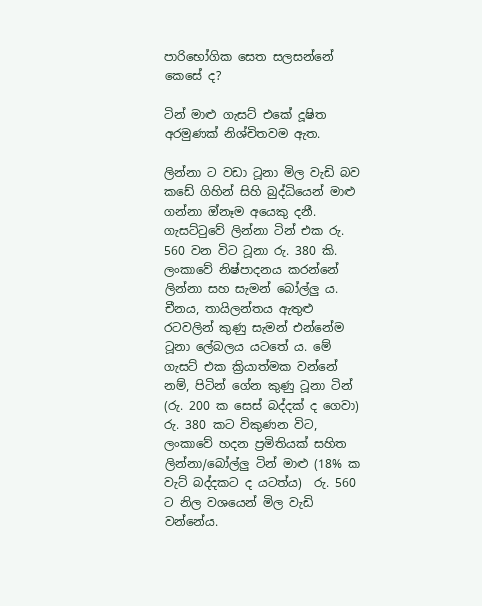පාරිභෝගික සෙත සලසන්නේ කෙසේ ද?

ටින් මාළු ගැසට් එකේ දූෂිත අරමුණක් නිශ්චිතවම ඇත.

ලින්නා ට වඩා ටූනා මිල වැඩි බව කඩේ ගිහින් සිහි බුද්ධියෙන් මාළු ගන්නා ඔ්නෑම අයෙකු දනී. ගැසට්ටුවේ ලින්නා ටින් එක රු. 560 වන විට ටූනා රු. 380 කි.  ලංකාවේ නිෂ්පාදනය කරන්නේ ලින්නා සහ සැමන් බෝල්ලු ය.  චීනය, තායිලන්තය ඇතුළු රටවලින් කුණු සැමන් එන්නේම ටූනා ලේබලය යටතේ ය. මේ ගැසට් එක ක්‍රියාත්මක වන්නේ නම්, පිටින් ගේන කුණු ටූනා ටින් (රු. 200 ක සෙස් බද්දක් ද ගෙවා) රු. 380 කට විකුණන විට, ලංකාවේ හදන ප්‍රමිතියක් සහිත ලින්නා/බෝල්ලු ටින් මාළු (18% ක වැට් බද්දකට ද යටත්ය)  රු. 560 ට නිල වශයෙන් මිල වැඩි වන්නේය.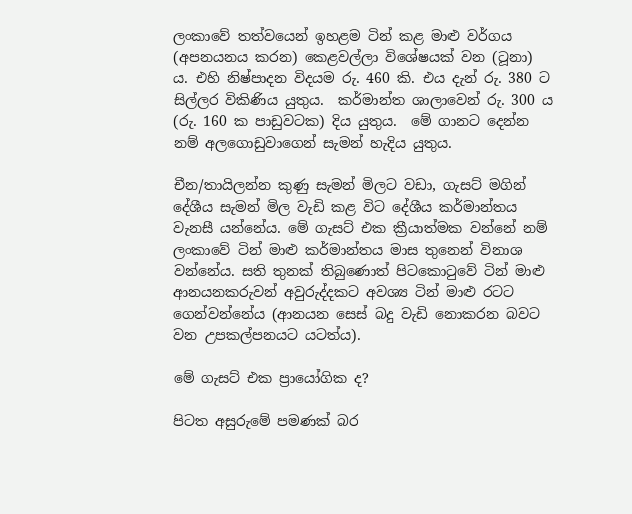ලංකාවේ තත්වයෙන් ඉහළම ටින් කළ මාළු වර්ගය (අපනයනය කරන) කෙළවල්ලා විශේෂයක් වන (ටූනා) ය. එහි නිෂ්පාදන විදයම රු. 460 කි. එය දැන් රු. 380 ට සිල්ලර විකිණිය යුතුය.  කර්මාන්ත ශාලාවෙන් රු. 300 ය (රු. 160 ක පාඩුවටක) දිය යුතුය.  මේ ගානට දෙන්න නම් අලගොඩුවාගෙන් සැමන් හැදිය යුතුය.

චීන/තායිලන්න කුණු සැමන් මිලට වඩා, ගැසට් මගින් දේශීය සැමන් මිල වැඩි කළ විට දේශීය කර්මාන්තය වැනසී යන්නේය. මේ ගැසට් එක ක්‍රීයාත්මක වන්නේ නම් ලංකාවේ ටින් මාළු කර්මාන්තය මාස තුනෙන් විනාශ වන්නේය. සති තුනක් තිබුණොත් පිටකොටුවේ ටින් මාළු ආනයනකරුවන් අවුරුද්දකට අවශ්‍ය ටින් මාළු රටට ගෙන්වන්නේය (ආනයන සෙස් බදු වැඩි නොකරන බවට වන උපකල්පනයට යටත්ය).

මේ ගැසට් එක ප්‍රායෝගික ද?

පිටත අසුරුමේ පමණක් බර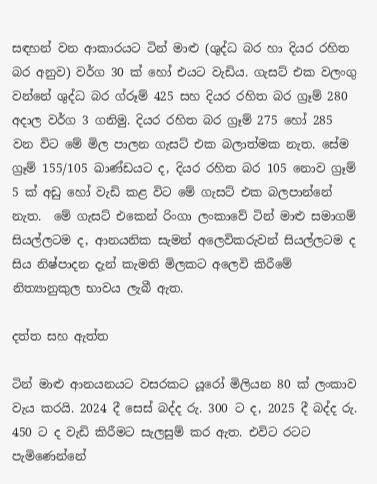සඳහන් වන ආකාරයට ටින් මාළු (ශුද්ධ බර හා දියර රහිත බර අනුව) වර්ග 30 ක් හෝ එයට වැඩිය. ගැසට් එක වලංගු වන්නේ ශුද්ධ බර ග්රූම් 425 සහ දියර රහිත බර ග්‍රෑම් 280 අදාල වර්ග 3 ගනිමු. දියර රහිත බර ග්‍රෑම් 275 හෝ 285 වන විට මේ මිල පාලන ගැසට් එක බලාත්මක නැත. සේම ග්‍රෑම් 155/105 ඛාණ්ඩයට ද, දියර රහිත බර 105 නොව ග්‍රෑම් 5 ක් අඩු හෝ වැඩි කළ විට මේ ගැසට් එක බලපාන්නේ නැත.  මේ ගැසට් එකෙන් රිංගා ලංකාවේ ටින් මාළු සමාගම් සියල්ලටම ද, ආනයනික සැමන් අලෙවිකරුවන් සියල්ලටම ද සිය නිෂ්පාදන දැන් කැමති මිලකට අලෙවි කිරීමේ නිත්‍යානුකුල භාවය ලැබී ඇත.

දත්ත සහ ඇත්ත

ටින් මාළු ආනයනයට වසරකට යූරෝ මිලියන 80 ක් ලංකාව වැය කරයි. 2024 දී සෙස් බද්ද රු. 300 ට ද, 2025 දී බද්ද රු. 450 ට ද වැඩි කිරීමට සැලසුම් කර ඇත. එවිට රටට පැමිණෙන්නේ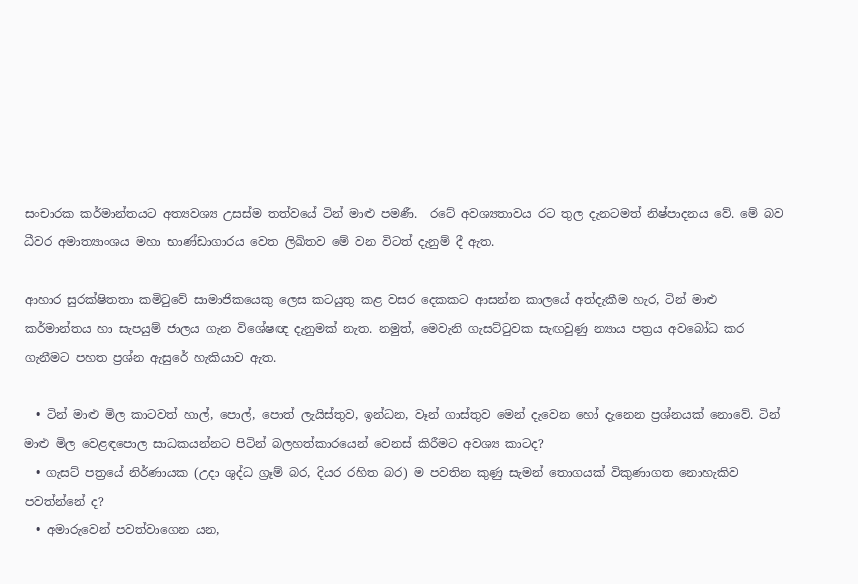සංචාරක කර්මාන්තයට අත්‍යවශ්‍ය උසස්ම තත්වයේ ටින් මාළු පමණී.  රටේ අවශ්‍යතාවය රට තුල දැනටමත් නිෂ්පාදනය වේ. මේ බව ධීවර අමාත්‍යාංශය මහා භාණ්ඩාගාරය වෙත ලිඛිතව මේ වන විටත් දැනුම් දී ඇත.

ආහාර සුරක්ෂිතතා කමිටුවේ සාමාජිකයෙකු ලෙස කටයුතු කළ වසර දෙකකට ආසන්න කාලයේ අත්දැකීම හැර, ටින් මාළු කර්මාන්තය හා සැපයුම් ජාලය ගැන විශේෂඥ දැනුමක් නැත. නමුත්, මෙවැනි ගැසට්ටුවක සැඟවුණු න්‍යාය පත්‍රය අවබෝධ කර ගැනීමට පහත ප්‍රශ්න ඇසුරේ හැකියාව ඇත.

  • ටින් මාළු මිල කාටවත් හාල්, පොල්, පොත් ලැයිස්තුව, ඉන්ධන, වෑන් ගාස්තුව මෙන් දැවෙන හෝ දැනෙන ප්‍රශ්නයක් නොවේ. ටින් මාළු මිල වෙළඳපොල සාධකයන්නට පිටින් බලහත්කාරයෙන් වෙනස් කිරීමට අවශ්‍ය කාටද?
  • ගැසට් පත්‍රයේ නිර්ණායක (උදා ශුද්ධ ග්‍රෑම් බර, දියර රහිත බර) ම පවතින කුණු සැමන් තොගයක් විකුණාගත නොහැකිව පවත්න්නේ ද?
  • අමාරුවෙන් පවත්වාගෙන යන,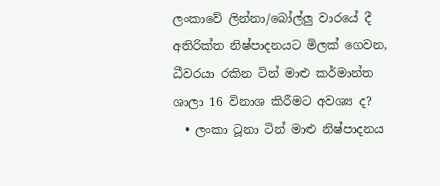ලංකාවේ ලින්නා/බෝල්ලු වාරයේ දී අතිරික්ත නිෂ්පාදනයට මිලක් ගෙවන, ධීවරයා රකින ටින් මාළු කර්මාන්ත ශාලා 16 විනාශ කිරීමට අවශ්‍ය ද?
  • ලංකා ටූනා ටින් මාළු නිෂ්පාදනය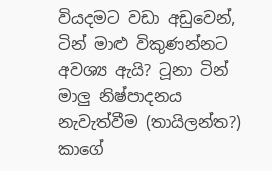වියදමට වඩා අඩුවෙන්, ටින් මාළු විකුණන්නට අවශ්‍ය ඇයි? ටූනා ටින් මාලු නිෂ්පාදනය නැවැත්වීම (තායිලන්ත?) කාගේ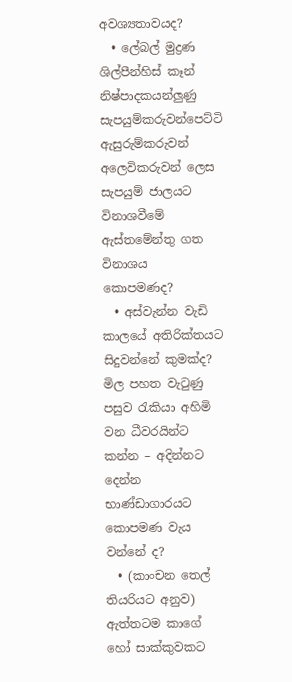අවශ්‍යතාවයද?
  • ලේබල් මුද්‍රණ ශිල්පීන්හිස් කෑන් නිෂ්පාදකයන්ලුණු සැපයුම්කරුවන්පෙට්ටි ඇසුරුම්කරුවන් අලෙවිකරුවන් ලෙස සැපයුම් ජාලයට විනාශවීමේ ඇස්තමේන්තු ගත විනාශය කොපමණද?
  • අස්වැන්න වැඩි කාලයේ අතිරික්තයට සිදුවන්නේ කුමක්ද? මිල පහත වැටුණු පසුව රැකියා අහිමි වන ධීවරයින්ට කන්න – අදින්නට දෙන්න භාණ්ඩාගාරයට කොපමණ වැය වන්නේ ද?
  • (කාංචන තෙල් තියරියට අනුව) ඇත්තටම කාගේ හෝ සාක්කුවකට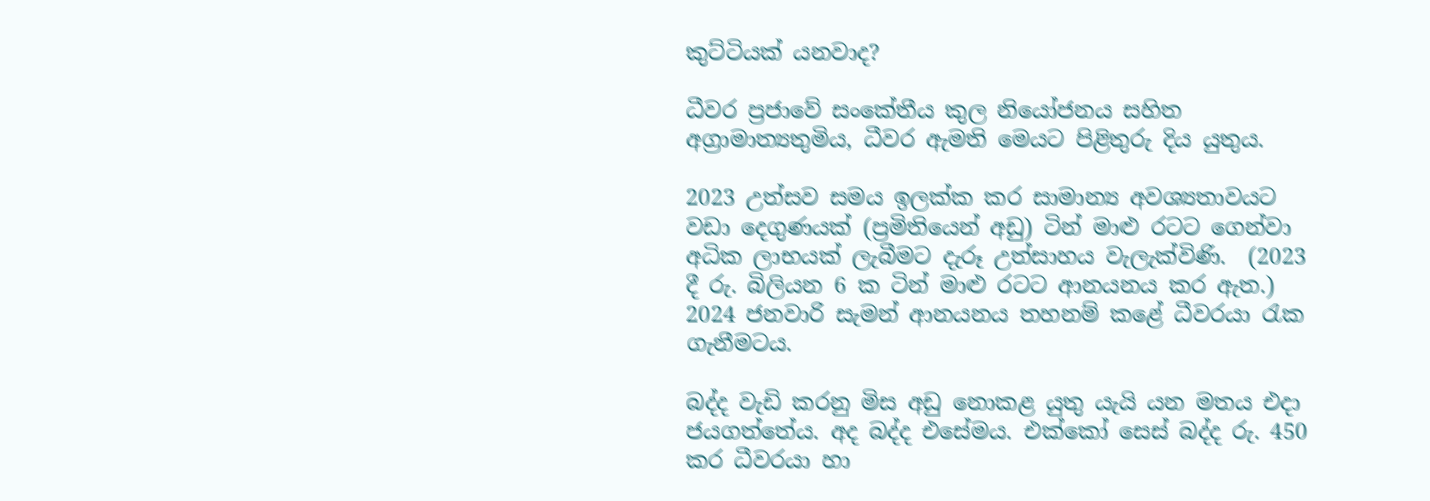කුට්ටියක් යනවාද?

ධීවර ප්‍රජාවේ සංකේතීය කුල නියෝජනය සහිත අග්‍රාමාත්‍යතුමිය, ධීවර ඇමති මෙයට පිළිතුරු දිය යුතුය.

2023 උත්සව සමය ඉලක්ක කර සාමාන්‍ය අවශ්‍යතාවයට වඩා දෙගුණයක් (ප්‍රමිතියෙන් අඩු) ටින් මාළු රටට ගෙන්වා අධික ලාභයක් ලැබීමට දැරූ උත්සාහය වැලැක්විණි.  (2023 දී රු. බිලියන 6 ක ටින් මාළු රටට ආනයනය කර ඇත.) 2024 ජනවාරි සැමන් ආනයනය තහනම් කළේ ධීවරයා රැක ගැනීමටය.

බද්ද වැඩි කරනු මිස අඩු නොකළ යුතු යැයි යන මතය එදා ජයගත්තේය. අද බද්ද එසේමය. එක්කෝ සෙස් බද්ද රු. 450 කර ධීවරයා හා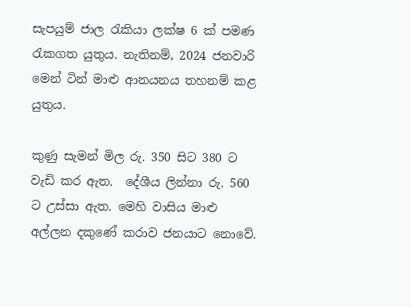සැපයුම් ජාල රැකියා ලක්ෂ 6 ක් පමණ රැකගත යුතුය. නැතිනම්, 2024 ජනවාරි මෙන් ටින් මාළු ආනයනය තහනම් කළ යුතුය.

කුණු සැමන් මිල රු. 350 සිට 380 ට වැඩි කර ඇත.  දේශීය ලින්නා රු. 560 ට උස්සා ඇත. මෙහි වාසිය මාළු අල්ලන දකුණේ කරාව ජනයාට නොවේ.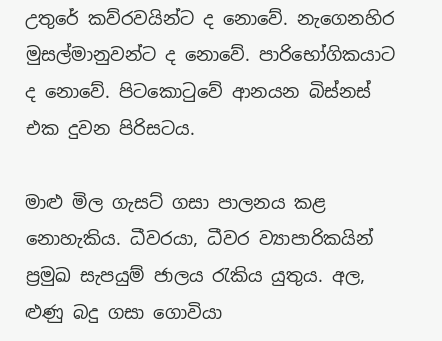උතුරේ කව්රවයින්ට ද නොවේ. නැගෙනහිර මුසල්මානුවන්ට ද නොවේ. පාරිභෝගිකයාට ද නොවේ. පිටකොටුවේ ආනයන බිස්නස් එක දුවන පිරිසටය.

මාළු මිල ගැසට් ගසා පාලනය කළ නොහැකිය. ධීවරයා, ධීවර ව්‍යාපාරිකයින් ප්‍රමුඛ සැපයුම් ජාලය රැකිය යුතුය. අල, ළුණු බදු ගසා ගොවියා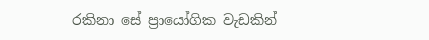රකිනා සේ ප්‍රායෝගික වැඩකින්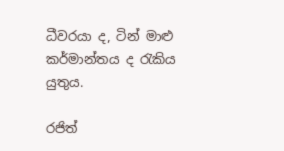ධීවරයා ද, ටින් මාළු කර්මාන්තය ද රැකිය යුතුය.

රජිත්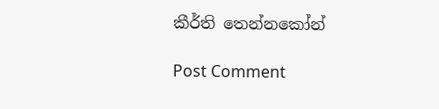කීර්ති තෙන්නකෝන්

Post Comment